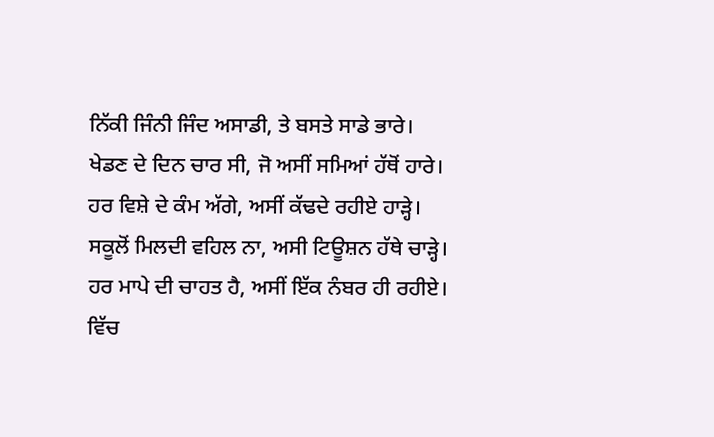ਨਿੱਕੀ ਜਿੰਨੀ ਜਿੰਦ ਅਸਾਡੀ, ਤੇ ਬਸਤੇ ਸਾਡੇ ਭਾਰੇ।
ਖੇਡਣ ਦੇ ਦਿਨ ਚਾਰ ਸੀ, ਜੋ ਅਸੀਂ ਸਮਿਆਂ ਹੱਥੋਂ ਹਾਰੇ।
ਹਰ ਵਿਸ਼ੇ ਦੇ ਕੰਮ ਅੱਗੇ, ਅਸੀਂ ਕੱਢਦੇ ਰਹੀਏ ਹਾੜ੍ਹੇ।
ਸਕੂਲੋਂ ਮਿਲਦੀ ਵਹਿਲ ਨਾ, ਅਸੀ ਟਿਊਸ਼ਨ ਹੱਥੇ ਚਾੜ੍ਹੇ।
ਹਰ ਮਾਪੇ ਦੀ ਚਾਹਤ ਹੈ, ਅਸੀਂ ਇੱਕ ਨੰਬਰ ਹੀ ਰਹੀਏ।
ਵਿੱਚ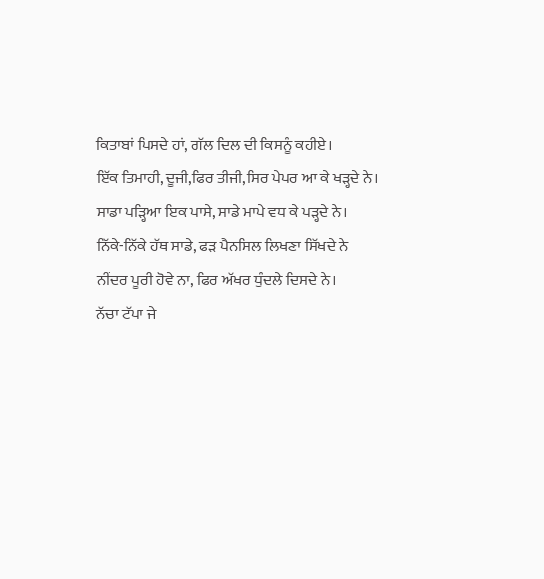ਕਿਤਾਬਾਂ ਪਿਸਦੇ ਹਾਂ, ਗੱਲ ਦਿਲ ਦੀ ਕਿਸਨੂੰ ਕਹੀਏ।
ਇੱਕ ਤਿਮਾਹੀ, ਦੂਜੀ,ਫਿਰ ਤੀਜੀ,ਸਿਰ ਪੇਪਰ ਆ ਕੇ ਖੜ੍ਹਦੇ ਨੇ।
ਸਾਡਾ ਪੜ੍ਹਿਆ ਇਕ ਪਾਸੇ, ਸਾਡੇ ਮਾਪੇ ਵਧ ਕੇ ਪੜ੍ਹਦੇ ਨੇ।
ਨਿੱਕੇ-ਨਿੱਕੇ ਹੱਥ ਸਾਡੇ, ਫੜ ਪੈਨਸਿਲ ਲਿਖਣਾ ਸਿੱਖਦੇ ਨੇ
ਨੀਂਦਰ ਪੂਰੀ ਹੋਵੇ ਨਾ, ਫਿਰ ਅੱਖਰ ਧੁੰਦਲੇ ਦਿਸਦੇ ਨੇ।
ਨੱਚਾ ਟੱਪਾ ਜੇ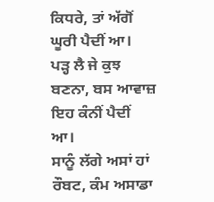ਕਿਧਰੇ, ਤਾਂ ਅੱਗੋਂ ਘੂਰੀ ਪੈਦੀਂ ਆ।
ਪੜ੍ਹ ਲੈ ਜੇ ਕੁਝ ਬਣਨਾ, ਬਸ ਆਵਾਜ਼ ਇਹ ਕੰਨੀਂ ਪੈਦੀਂ ਆ।
ਸਾਨੂੰ ਲੱਗੇ ਅਸਾਂ ਹਾਂ ਰੌਬਟ, ਕੰਮ ਅਸਾਡਾ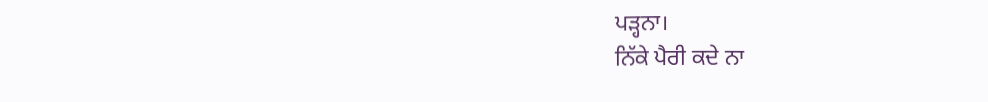ਪੜ੍ਹਨਾ।
ਨਿੱਕੇ ਪੈਰੀ ਕਦੇ ਨਾ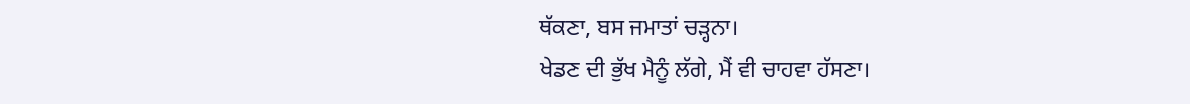ਥੱਕਣਾ, ਬਸ ਜਮਾਤਾਂ ਚੜ੍ਹਨਾ।
ਖੇਡਣ ਦੀ ਭੁੱਖ ਮੈਨੂੰ ਲੱਗੇ, ਮੈਂ ਵੀ ਚਾਹਵਾ ਹੱਸਣਾ।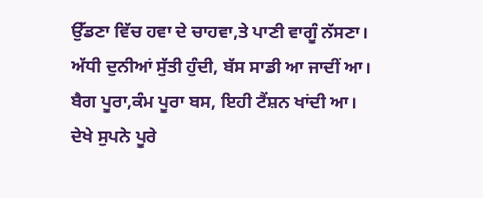ਉੱਡਣਾ ਵਿੱਚ ਹਵਾ ਦੇ ਚਾਹਵਾ,ਤੇ ਪਾਣੀ ਵਾਗੂੰ ਨੱਸਣਾ।
ਅੱਧੀ ਦੁਨੀਆਂ ਸੁੱਤੀ ਹੁੰਦੀ, ਬੱਸ ਸਾਡੀ ਆ ਜਾਦੀਂ ਆ।
ਬੈਗ ਪੂਰਾ,ਕੰਮ ਪੂਰਾ ਬਸ, ਇਹੀ ਟੈਂਸ਼ਨ ਖਾਂਦੀ ਆ।
ਦੇਖੇ ਸੁਪਨੇ ਪੂਰੇ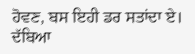ਹੋਵਣ, ਬਸ ਇਹੀ ਡਰ ਸਤਾਂਦਾ ਏ।
ਦੱਬਿਆ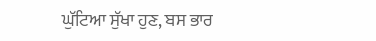ਘੁੱਟਿਆ ਸੁੱਖਾ ਹੁਣ, ਬਸ ਭਾਰ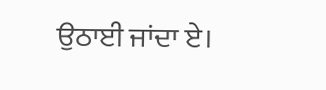ਉਠਾਈ ਜਾਂਦਾ ਏ।